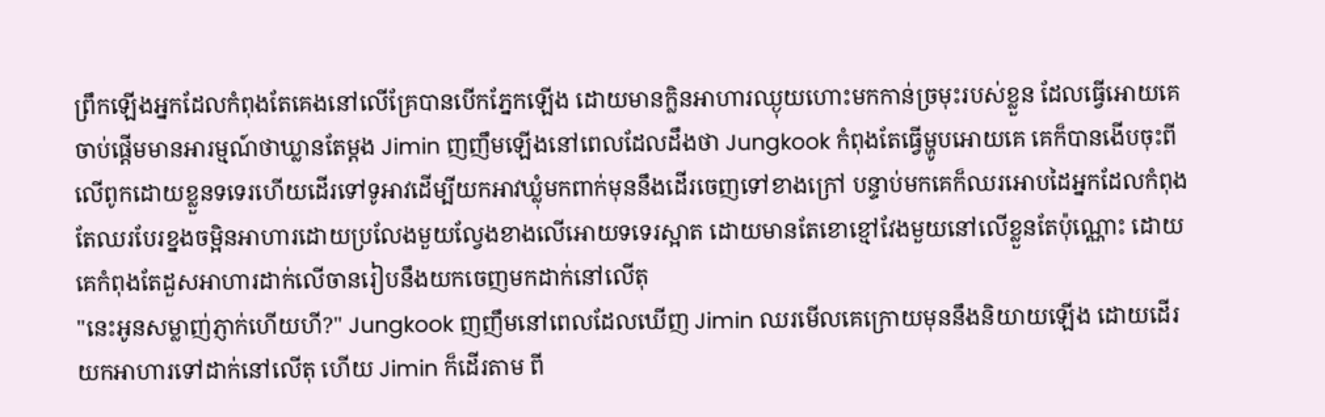ព្រឹកឡើងអ្នកដែលកំពុងតែគេងនៅលើគ្រែបានបើកភ្នែកឡើង ដោយមានក្លិនអាហារឈ្ងុយហោះមកកាន់ច្រមុះរបស់ខ្លួន ដែលធ្វើអោយគេចាប់ផ្តើមមានអារម្មណ៍ថាឃ្លានតែម្ដង Jimin ញញឹមឡើងនៅពេលដែលដឹងថា Jungkook កំពុងតែធ្វើម្ហូបអោយគេ គេក៏បានងើបចុះពីលើពូកដោយខ្លួនទទេរហើយដើរទៅទូអាវដើម្បីយកអាវឃ្លុំមកពាក់មុននឹងដើរចេញទៅខាងក្រៅ បន្ទាប់មកគេក៏ឈរអោបដៃអ្នកដែលកំពុងតែឈរបែរខ្នងចម្អិនអាហារដោយប្រលែងមួយល្វែងខាងលើអោយទទេរស្អាត ដោយមានតែខោខ្មៅវែងមួយនៅលើខ្លួនតែប៉ុណ្ណោះ ដោយគេកំពុងតែដួសអាហារដាក់លើចានរៀបនឹងយកចេញមកដាក់នៅលើតុ
"នេះអូនសម្លាញ់ភ្ញាក់ហើយហី?" Jungkook ញញឹមនៅពេលដែលឃើញ Jimin ឈរមើលគេក្រោយមុននឹងនិយាយឡើង ដោយដើរយកអាហារទៅដាក់នៅលើតុ ហើយ Jimin ក៏ដើរតាម ពី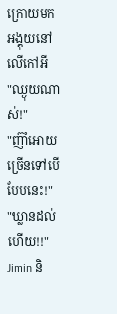ក្រោយមកអង្គុយនៅលើកៅអី
"ឈ្ងុយណាស់!"
"ញ៊ាំអោយច្រើនទៅបើបែបនេះ!"
"ឃ្លានដល់ហើយ!!" Jimin និ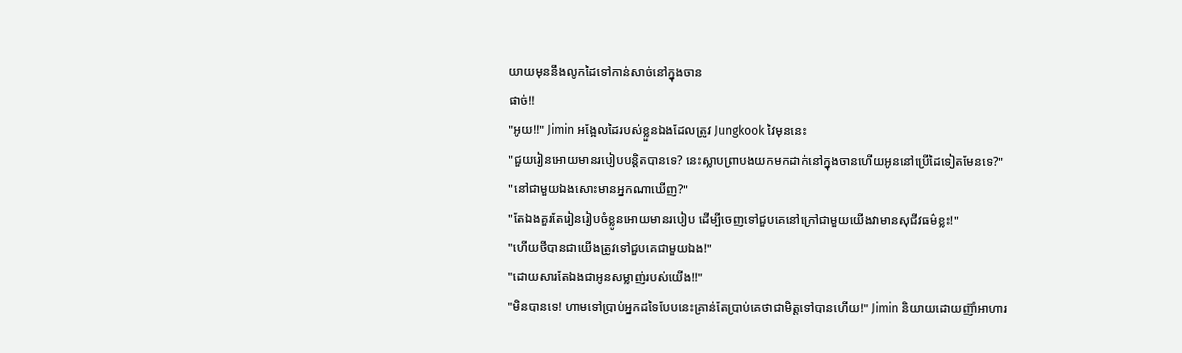យាយមុននឹងលូកដៃទៅកាន់សាច់នៅក្នុងចាន
ផាច់!!
"អូយ!!" Jimin អង្អែលដៃរបស់ខ្លួនឯងដែលត្រូវ Jungkook វៃមុននេះ
"ជួយរៀនអោយមានរបៀបបន្តិតបានទេ? នេះស្លាបព្រាបងយកមកដាក់នៅក្នុងចានហើយអូននៅប្រើដៃទៀតមែនទេ?"
"នៅជាមួយឯងសោះមានអ្នកណាឃើញ?"
"តែឯងគួរតែរៀនរៀបចំខ្លូនអោយមានរបៀប ដើម្បីចេញទៅជួបគេនៅក្រៅជាមួយយើងវាមានសុជីវធម៌ខ្លះ!"
"ហើយថីបានជាយើងត្រូវទៅជួបគេជាមួយឯង!"
"ដោយសារតែឯងជាអូនសម្លាញ់របស់យើង!!"
"មិនបានទេ! ហាមទៅប្រាប់អ្នកដទៃបែបនេះគ្រាន់តែប្រាប់គេថាជាមិត្តទៅបានហើយ!" Jimin និយាយដោយញ៊ាំអាហារ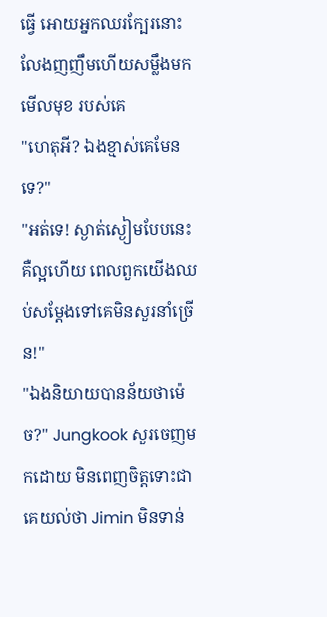ធ្វើ អោយអ្នកឈរក្បែរនោះលែងញញឹមហើយសម្លឹងមកមើលមុខ របស់គេ
"ហេតុអី? ឯងខ្មាស់គេមែនទេ?"
"អត់ទេ! ស្ងាត់ស្ងៀមបែបនេះគឺល្អហើយ ពេលពួកយើងឈប់សម្តែងទៅគេមិនសួរនាំច្រើន!"
"ឯងនិយាយបានន័យថាម៉េច?" Jungkook សួរចេញមកដោយ មិនពេញចិត្តទោះជាគេយល់ថា Jimin មិនទាន់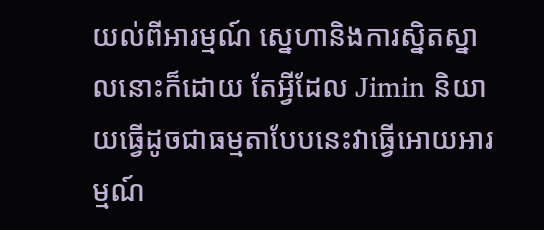យល់ពីអារម្មណ៍ ស្នេហានិងការស្និតស្នាលនោះក៏ដោយ តែអ្វីដែល Jimin និយាយធ្វើដូចជាធម្មតាបែបនេះវាធ្វើអោយអារម្មណ៍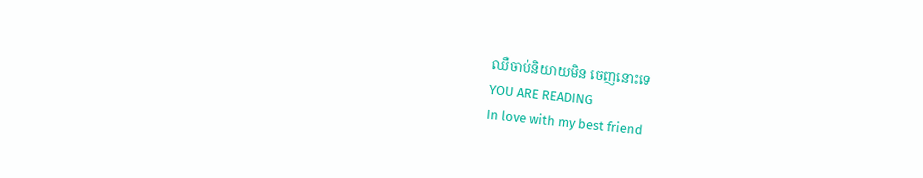ឈឺចាប់និយាយមិន ចេញនោះទេ
YOU ARE READING
In love with my best friend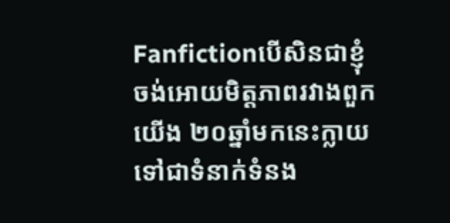Fanfictionបើសិនជាខ្ញុំចង់អោយមិត្តភាពរវាងពួកយើង ២០ឆ្នាំមកនេះក្លាយទៅជាទំនាក់ទំនង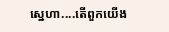ស្នេហា....តើពួកយើង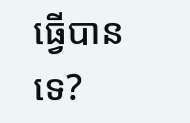ធ្វើបានទេ?